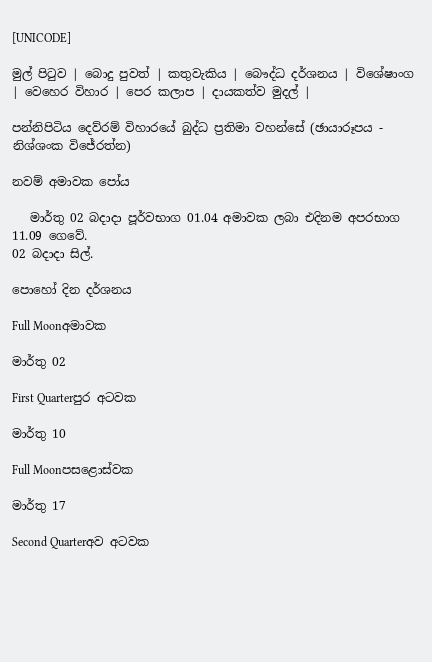[UNICODE]

මුල් පිටුව | බොදු පුවත් | කතුවැකිය | බෞද්ධ දර්ශනය | විශේෂාංග | වෙහෙර විහාර | පෙර කලාප | දායකත්ව මුදල් |

පන්නිපිටිය දෙව්රම් විහාරයේ බුද්ධ ප්‍රතිමා වහන්සේ (ඡායාරූපය - නිශ්ශංක විජේරත්න)

නවම් අමාවක පෝය

   මාර්තු 02 බදාදා පූර්වභාග 01.04 අමාවක ලබා එදිනම අපරභාග 11.09 ගෙවේ.
02 බදාදා සිල්.

පොහෝ දින දර්ශනය

Full Moonඅමාවක

මාර්තු 02

First Quarterපුර අටවක

මාර්තු 10

Full Moonපසළොස්වක

මාර්තු 17

Second Quarterඅව අටවක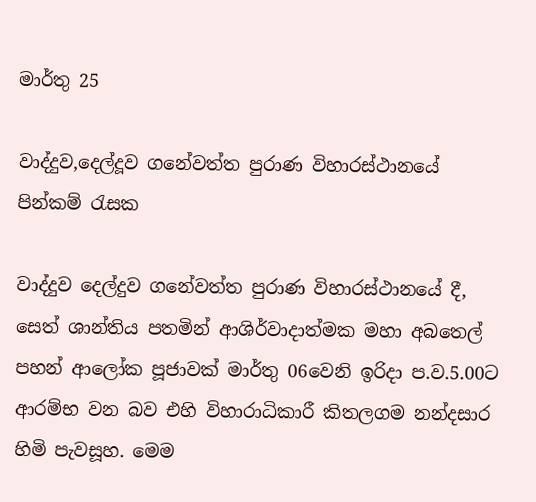මාර්තු 25

වාද්දුව,දෙල්දූව ගනේවත්ත පුරාණ විහාරස්ථානයේ පින්කම් රැසක

වාද්දුව දෙල්දුව ගනේවත්ත පුරාණ විහාරස්ථානයේ දී, සෙත් ශාන්තිය පතමින් ආශිර්වාදාත්මක මහා අබතෙල් පහන් ආලෝක පූජාවක් මාර්තු 06වෙනි ඉරිදා ප.ව.5.00ට ආරම්භ වන බව එහි විහාරාධිකාරී කිතලගම නන්දසාර හිමි පැවසූහ. මෙම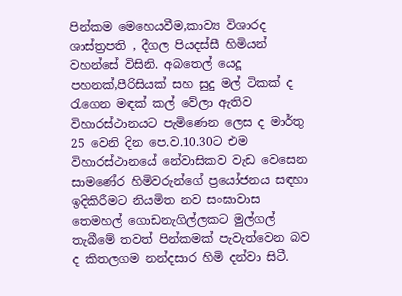පින්කම මෙහෙයවීම,කාව්‍ය විශාරද ශාස්ත්‍රපති , දීගල පියදස්සී හිමියන් වහන්සේ විසිනි. අබතෙල් යෙදූ පහනක්,පීරිසියක් සහ සුදු මල් ටිකක් ද රැගෙන මඳක් කල් වේලා ඇතිව විහාරස්ථානයට පැමිණෙන ලෙස ද මාර්තු 25 වෙනි දින පෙ.ව.10.30ට එම විහාරස්ථානයේ නේවාසිකව වැඩ වෙසෙන සාමණේර හිමිවරුන්ගේ ප්‍රයෝජනය සඳහා ඉදිකිරීමට නියමිත නව සංඝාවාස තෙමහල් ගොඩනැගිල්ලකට මුල්ගල් තැබීමේ තවත් පින්කමක් පැවැත්වෙන බව ද කිතලගම නන්දසාර හිමි දන්වා සිටී.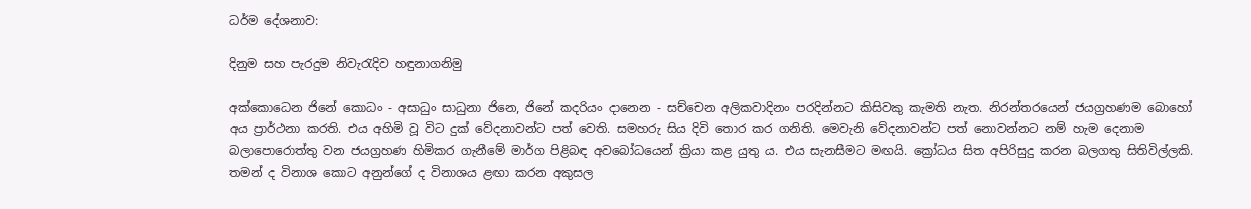ධර්ම දේශනාව:

දිනුම සහ පැරදුම නිවැරැදිව හඳුනාගනිමු

අක්කොධෙන ජිනේ කොධං - අසාධුං සාධුනා ජිනෙ, ජිනේ කදරියං දානෙන - සච්චෙන අලිකවාදිනං පරදින්නට කිසිවකු කැමති නැත. නිරන්තරයෙන් ජයග්‍රහණම බොහෝ අය ප්‍රාර්ථනා කරති. එය අහිමි වූ විට දුක් වේදනාවන්ට පත් වෙති. සමහරු සිය දිවි තොර කර ගනිති. මෙවැනි වේදනාවන්ට පත් නොවන්නට නම් හැම දෙනාම බලාපොරොත්තු වන ජයග්‍රහණ හිමිකර ගැනීමේ මාර්ග පිළිබඳ අවබෝධයෙන් ක්‍රියා කළ යුතු ය. එය සැනසීමට මඟයි. ක්‍රෝධය සිත අපිරිසුදු කරන බලගතු සිතිවිල්ලකි. තමන් ද විනාශ කොට අනුන්ගේ ද විනාශය ළඟා කරන අකුසල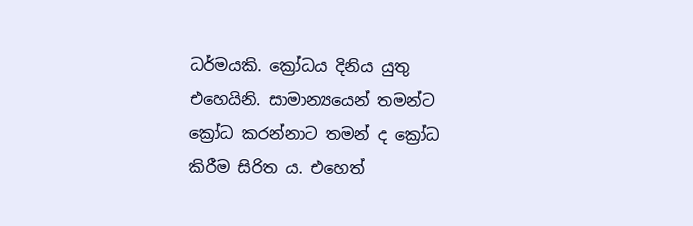ධර්මයකි. ක්‍රෝධය දිනිය යුතු එහෙයිනි. සාමාන්‍යයෙන් තමන්ට ක්‍රෝධ කරන්නාට තමන් ද ක්‍රෝධ කිරීම සිරිත ය. එහෙත්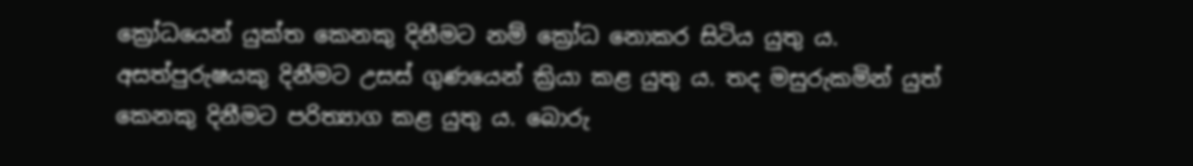ක්‍රෝධයෙන් යුක්ත කෙනකු දිනීමට නම් ක්‍රෝධ නොකර සිටිය යුතු ය. අසත්පුරුෂයකු දිනීමට උසස් ගුණයෙන් ක්‍රියා කළ යුතු ය. තද මසුරුකමින් යුත් කෙනකු දිනීමට පරිත්‍යාග කළ යුතු ය. බොරු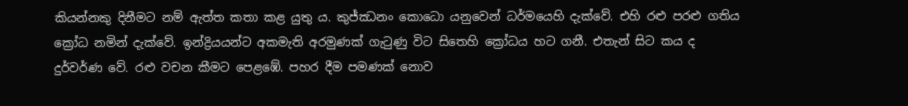කියන්නකු දිනීමට නම් ඇත්ත කතා කළ යුතු ය. කුජ්ඣනං කොධො යනුවෙන් ධර්මයෙහි දැක්වේ. එහි රළු පරළු ගතිය ක්‍රෝධ නමින් දැක්වේ. ඉන්ද්‍රියයන්ට අකමැති අරමුණක් ගැටුණු විට සිතෙහි ක්‍රෝධය හට ගනී. එතැන් සිට කය ද දුර්වර්ණ වේ. රළු වචන කීමට පෙළඹේ. පහර දීම පමණක් නොව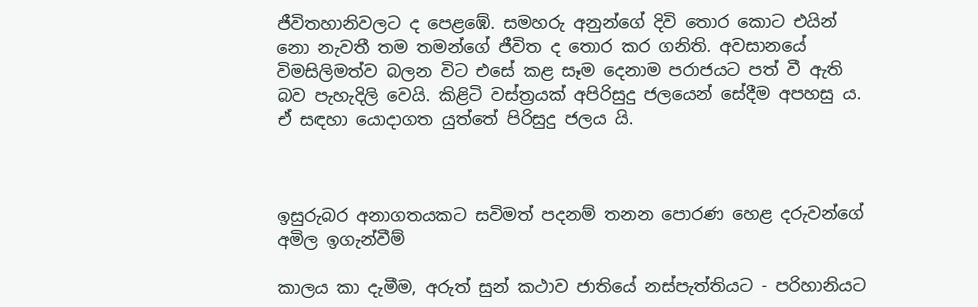ජීවිතහානිවලට ද පෙළඹේ. සමහරු අනුන්ගේ දිවි තොර කොට එයින් නො නැවතී තම තමන්ගේ ජීවිත ද තොර කර ගනිති. අවසානයේ විමසිලිමත්ව බලන විට එසේ කළ සෑම දෙනාම පරාජයට පත් වී ඇති බව පැහැදිලි වෙයි. කිළිටි වස්ත්‍රයක් අපිරිසුදු ජලයෙන් සේදීම අපහසු ය. ඒ සඳහා යොදාගත යුත්තේ පිරිසුදු ජලය යි.



ඉසුරුබර අනාගතයකට සවිමත් පදනම් තනන පොරණ හෙළ දරුවන්ගේ අමිල ඉගැන්වීම්

කාලය කා දැමීම, අරුත් සුන් කථාව ජාතියේ නස්පැත්තියට - පරිහානියට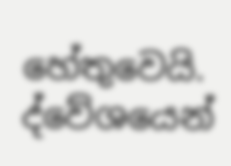හේතුවෙයි. ද්වේශයෙන්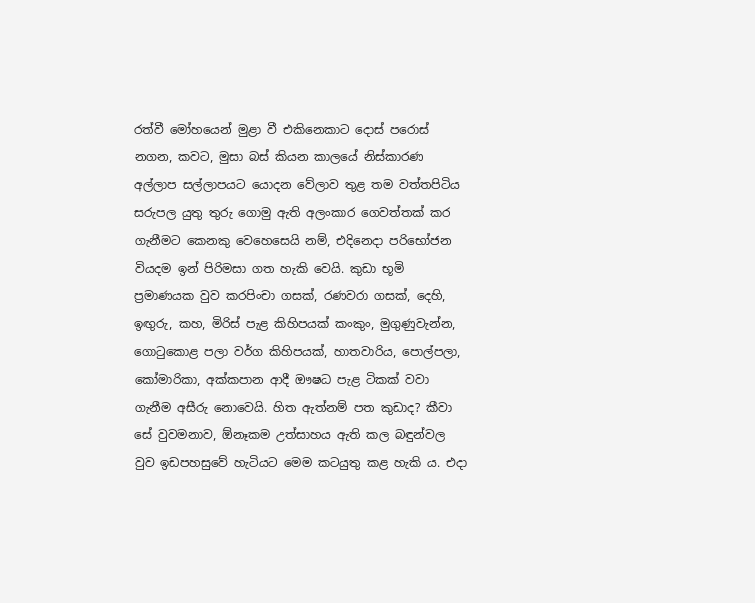රත්වී මෝහයෙන් මුළා වී එකිනෙකාට දොස් පරොස් නගන, කවට, මුසා බස් කියන කාලයේ නිස්කාරණ අල්ලාප සල්ලාපයට යොදන වේලාව තුළ තම වත්තපිටිය සරුපල යුතු තුරු ගොමු ඇති අලංකාර ගෙවත්තක් කර ගැනීමට කෙනකු වෙහෙසෙයි නම්, එදිනෙදා පරිභෝජන වියදම ඉන් පිරිමසා ගත හැකි වෙයි. කුඩා භූමි ප්‍රමාණයක වුව කරපිංචා ගසක්, රණවරා ගසක්, දෙහි, ඉඟුරු, කහ, මිරිස් පැළ කිහිපයක් කංකුං, මුගුණුවැන්න, ගොටුකොළ පලා වර්ග කිහිපයක්, හාතවාරිය, පොල්පලා, කෝමාරිකා, අක්කපාන ආදී ඖෂධ පැළ ටිකක් වවා ගැනීම අසීරු නොවෙයි. හිත ඇත්නම් පත කුඩාද? කීවා සේ වුවමනාව, ඕනෑකම උත්සාහය ඇති කල බඳුන්වල වුව ඉඩපහසුවේ හැටියට මෙම කටයුතු කළ හැකි ය. එදා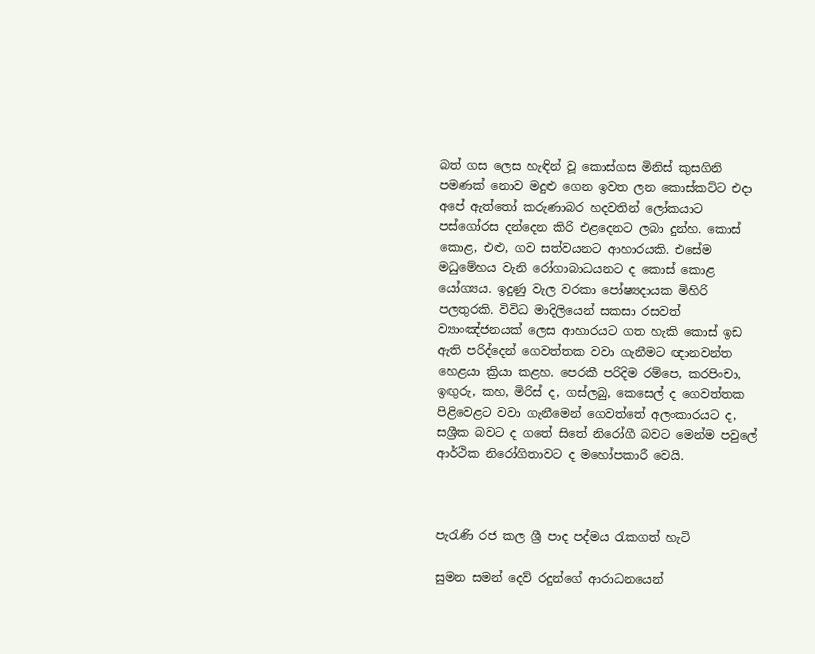බත් ගස ලෙස හැඳින් වූ කොස්ගස මිනිස් කුසගිනි පමණක් නොව මදුළු ගෙන ඉවත ලන කොස්කට්ට එදා අපේ ඇත්තෝ කරුණාබර හදවතින් ලෝකයාට පස්ගෝරස දන්දෙන කිරි එළදෙනට ලබා දුන්හ. කොස් කොළ, එළු, ගව සත්වයනට ආහාරයකි. එසේම මධුමේහය වැනි රෝගාබාධයනට ද කොස් කොළ යෝග්‍යය. ඉදුණු වැල වරකා පෝෂ්‍යදායක මිහිරි පලතුරකි. විවිධ මාදිලියෙන් සකසා රසවත් ව්‍යාංඤ්ජනයක් ලෙස ආහාරයට ගත හැකි කොස් ඉඩ ඇති පරිද්දෙන් ගෙවත්තක වවා ගැනීමට ඥානවන්ත හෙළයා ක්‍රියා කළහ. පෙරකී පරිදිම රම්පෙ, කරපිංචා, ඉඟුරු, කහ, මිරිස් ද, ගස්ලබු, කෙසෙල් ද ගෙවත්තක පිළිවෙළට වවා ගැනීමෙන් ගෙවත්තේ අලංකාරයට ද, සශ්‍රීක බවට ද ගතේ සිතේ නිරෝගී බවට මෙන්ම පවුලේ ආර්ථික නිරෝගිතාවට ද මහෝපකාරී වෙයි.



පැරැණි රජ කල ශ්‍රී පාද පද්මය රැකගත් හැටි

සුමන සමන් දෙව් රදුන්ගේ ආරාධනයෙන්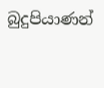බුදුපියාණන්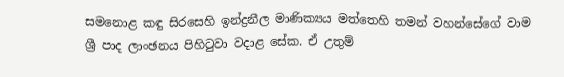සමනොළ කඳු සිරසෙහි ඉන්ද්‍රනීල මාණික්‍යය මත්තෙහි තමන් වහන්සේගේ වාම ශ්‍රී පාද ලාංඡනය පිහිටුවා වදාළ සේක. ඒ උතුම්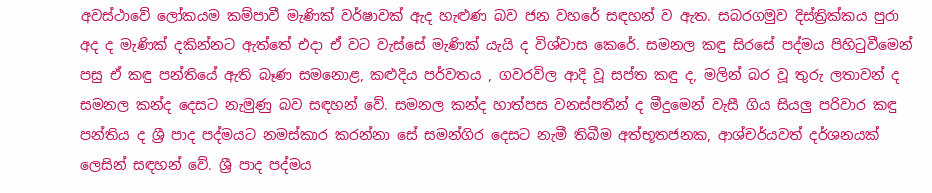අවස්ථාවේ ලෝකයම කම්පාවී මැණික් වර්ෂාවක් ඇද හැළුණ බව ජන වහරේ සඳහන් ව ඇත. සබරගමුව දිස්ත්‍රික්කය පුරා අද ද මැණික් දකින්නට ඇත්තේ එදා ඒ වට වැස්සේ මැණික් යැයි ද විශ්වාස කෙරේ. සමනල කඳු සිරසේ පද්මය පිහිටුවීමෙන් පසු ඒ කඳු පන්තියේ ඇති බෑණ සමනොළ, කළුදිය පර්වතය , ගවරවිල ආදි වූ සප්ත කඳු ද, මලින් බර වූ තුරු ලතාවන් ද සමනල කන්ද දෙසට නැමුණු බව සඳහන් වේ. සමනල කන්ද හාත්පස වනස්පතීන් ද මීදුමෙන් වැසී ගිය සියලු පරිවාර කඳු පන්තිය ද ශ්‍රී පාද පද්මයට නමස්කාර කරන්නා සේ සමන්ගිර දෙසට නැමී තිබීම අත්භූතජනක, ආශ්චර්යවත් දර්ශනයක් ලෙසින් සඳහන් වේ. ශ්‍රී පාද පද්මය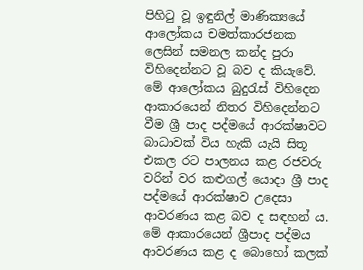පිහිටු වූ ඉඳුනිල් මාණික්‍යයේ ආලෝකය චමත්කාරජනක ලෙසින් සමනල කන්ද පුරා විහිදෙන්නට වූ බව ද කියැවේ. මේ ආලෝකය බුදුරැස් විහිදෙන ආකාරයෙන් නිතර විහිදෙන්නට වීම ශ්‍රී පාද පද්මයේ ආරක්ෂාවට බාධාවක් විය හැකි යැයි සිතූ එකල රට පාලනය කළ රජවරු වරින් වර කළුගල් යොදා ශ්‍රී පාද පද්මයේ ආරක්ෂාව උදෙසා ආවරණය කළ බව ද සඳහන් ය. මේ ආකාරයෙන් ශ්‍රීපාද පද්මය ආවරණය කළ ද බොහෝ කලක්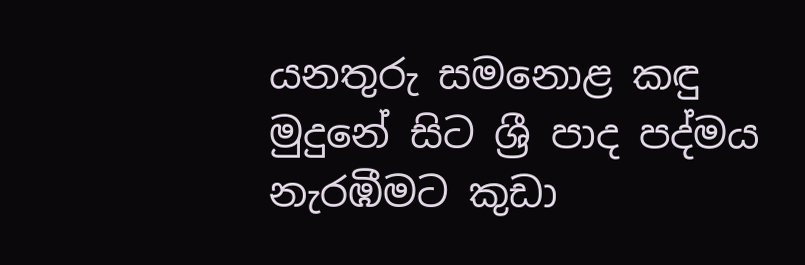යනතුරු සමනොළ කඳු මුදුනේ සිට ශ්‍රී පාද පද්මය නැරඹීමට කුඩා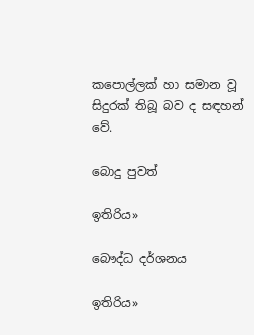කපොල්ලක් හා සමාන වූ සිදුරක් තිබූ බව ද සඳහන් වේ.

බොදු පුවත්

ඉතිරිය»

බෞද්ධ දර්ශනය

ඉතිරිය»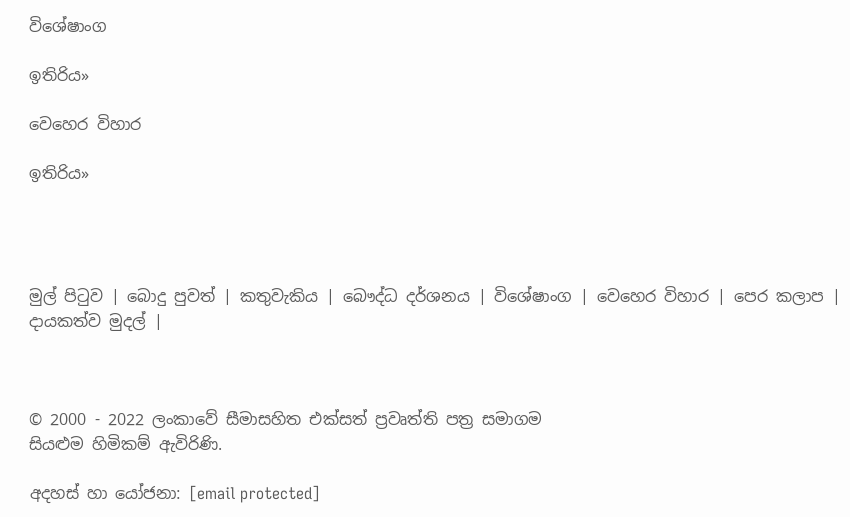විශේෂාංග

ඉතිරිය»

වෙහෙර විහාර

ඉතිරිය»




මුල් පිටුව | බොදු පුවත් | කතුවැකිය | බෞද්ධ දර්ශනය | විශේෂාංග | වෙහෙර විහාර | පෙර කලාප | දායකත්ව මුදල් |



© 2000 - 2022 ලංකාවේ සීමාසහිත එක්සත් ප්‍රවෘත්ති පත්‍ර සමාගම
සියළුම හිමිකම් ඇවිරිණි.

අදහස් හා යෝජනා: [email protected]